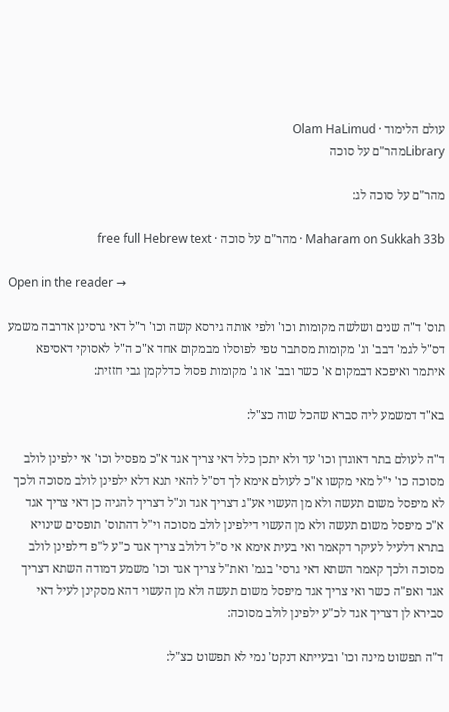עולם הלימוד · Olam HaLimud
Libraryמהר"ם על סוכה

מהר"ם על סוכה לג:

Maharam on Sukkah 33b · מהר"ם על סוכה · free full Hebrew text

Open in the reader →

תוס' ד"ה שנים ושלשה מקומות וכו' ולפי אותה גירסא קשה וכו' ר"ל דאי גרסינן אדרבה משמע דס"ל לגמ' דבב' וג' מקומות מסתבר טפי לפוסלו מבמקום אחד א"כ ה"ל לאסוקי דאסיפא איתמר ואיפכא דבמקום א' כשר ובב' או ג' מקומות פסול כדלקמן גבי חזזית:

בא"ד דמשמע ליה סברא שהכל שוה כצ"ל:

ד"ה לעולם בתר דאוגדן וכו' עד ולא יתכן כלל דאי צריך אגד א"כ מפסיל וכו' אי ילפינן לולב מסוכה כו' י"ל מאי מקשו א"כ לעולם אימא לך דס"ל להאי תנא דלא ילפינן לולב מסוכה ולכך לא מיפסל משום תעשה ולא מן העשוי אע"ג דצריך אגד ונ"ל דצריך להגיה כן דאי צריך אגד א"כ מיפסל משום תעשה ולא מן העשוי דילפינן לולב מסוכה וי"ל דהתוס' תופסים שינויא בתרא דלעיל לעיקר דקאמר ואי בעית אימא אי ס"ל דלולב צריך אגד כ"ע ל"פ דילפינן לולב מסוכה ולכך קאמר השתא דאי גרסי' בגמ' ואת"ל צריך אגד וכו' משמע דמודה השתא דצריך אגד ואפ"ה כשר ואי צריך אגד מיפסל משום תעשה ולא מן העשוי דהא מסקינן לעיל דאי סבירא לן דצריך אגד לכ"ע ילפינן לולב מסוכה:

ד"ה תפשוט מינה וכו' ובעייתא דנקט' נמי לא תפשוט כצ"ל: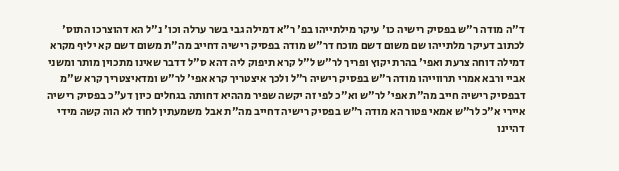ד"ה מודה ר"ש בפסיק רישיה כו' עיקר מילתייהו בפ' ר"א דמילה גבי בשר ערלה וכו' נ"ל הא דהוצרכו התוס' לכתוב דעיקר מלתייהו שם משום דשם מוכח דר"ש מודה בפסיק רישיה דחייב מה"ת משום דשם קא יליף מקרא דמילה דוחה צרעת ואפי' בהרת יקוץ ופריך לר"ש ל"ל קרא תיפוק ליה דהא ס"ל דדבר שאינו מתכוין מותר ומשני אביי ורבא אמרי תרווייהו מודה ר"ש בפסיק רישיה ר"ל ולכך איצטריך קרא אפי' לר"ש ומדאיצטריך קרא ש"מ דבפסיק רישיה חייב מה"ת אפי' לר"ש וא"כ לפי זה יקשה שפיר מההיא דחותה בגחלים כיון דע"כ בפסיק רישיה איירי א"כ לר"ש אמאי פטור הא מודה ר"ש בפסיק רישיה דחייב מה"ת אבל משמעתין לחוד לא הוה קשה מידי דהיינו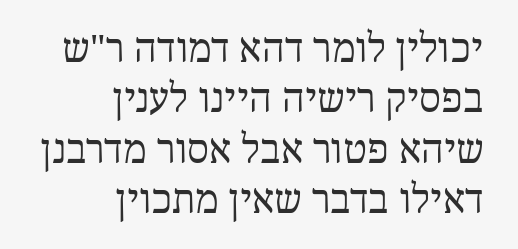יכולין לומר דהא דמודה ר"ש בפסיק רישיה היינו לענין שיהא פטור אבל אסור מדרבנן דאילו בדבר שאין מתכוין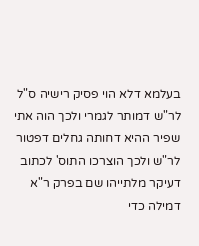בעלמא דלא הוי פסיק רישיה ס"ל לר"ש דמותר לגמרי ולכך הוה אתי שפיר ההיא דחותה גחלים דפטור לר"ש ולכך הוצרכו התוס' לכתוב דעיקר מלתייהו שם בפרק ר"א דמילה כדי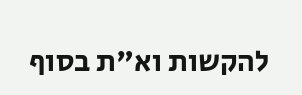להקשות וא"ת בסוף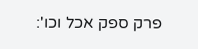פרק ספק אכל וכו':